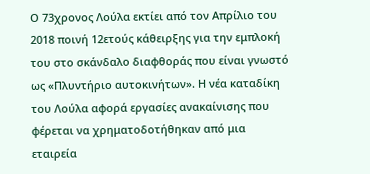Ο 73χρονος Λούλα εκτίει από τον Απρίλιο του 2018 ποινή 12ετούς κάθειρξης για την εμπλοκή του στο σκάνδαλο διαφθοράς που είναι γνωστό ως «Πλυντήριο αυτοκινήτων». Η νέα καταδίκη του Λούλα αφορά εργασίες ανακαίνισης που φέρεται να χρηματοδοτήθηκαν από μια εταιρεία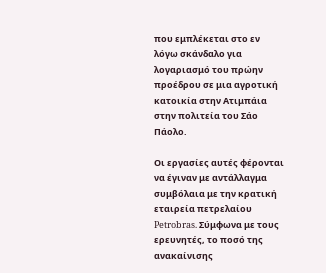που εμπλέκεται στο εν λόγω σκάνδαλο για λογαριασμό του πρώην προέδρου σε μια αγροτική κατοικία στην Ατιμπάια στην πολιτεία του Σάο Πάολο.

Οι εργασίες αυτές φέρονται να έγιναν με αντάλλαγμα συμβόλαια με την κρατική εταιρεία πετρελαίου Petrobras. Σύμφωνα με τους ερευνητές, το ποσό της ανακαίνισης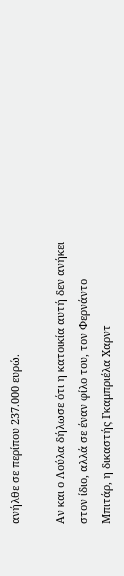ανήλθε σε περίπου 237.000 ευρώ.

Αν και ο Λούλα δήλωσε ότι η κατοικία αυτή δεν ανήκει στον ίδιο, αλλά σε έναν φίλο του, τον Φερνάντο Μπιτάρ, η δικαστής Γκαμπριέλα Χαρντ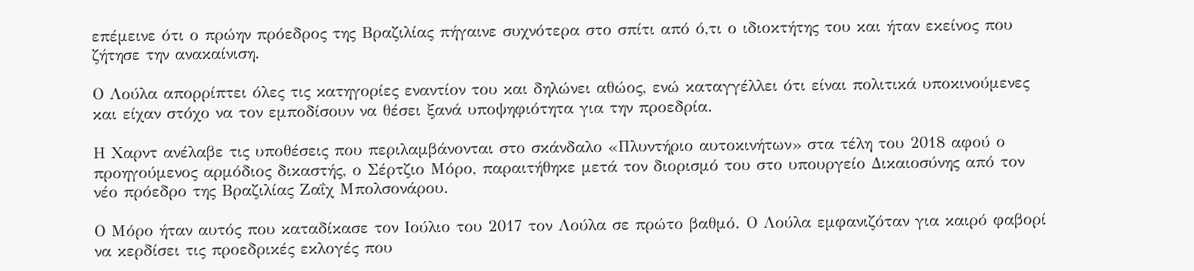επέμεινε ότι ο πρώην πρόεδρος της Βραζιλίας πήγαινε συχνότερα στο σπίτι από ό,τι ο ιδιοκτήτης του και ήταν εκείνος που ζήτησε την ανακαίνιση.

Ο Λούλα απορρίπτει όλες τις κατηγορίες εναντίον του και δηλώνει αθώος, ενώ καταγγέλλει ότι είναι πολιτικά υποκινούμενες και είχαν στόχο να τον εμποδίσουν να θέσει ξανά υποψηφιότητα για την προεδρία.

Η Χαρντ ανέλαβε τις υποθέσεις που περιλαμβάνονται στο σκάνδαλο «Πλυντήριο αυτοκινήτων» στα τέλη του 2018 αφού ο προηγούμενος αρμόδιος δικαστής, ο Σέρτζιο Μόρο, παραιτήθηκε μετά τον διορισμό του στο υπουργείο Δικαιοσύνης από τον νέο πρόεδρο της Βραζιλίας Ζαΐχ Μπολσονάρου.

Ο Μόρο ήταν αυτός που καταδίκασε τον Ιούλιο του 2017 τον Λούλα σε πρώτο βαθμό. Ο Λούλα εμφανιζόταν για καιρό φαβορί να κερδίσει τις προεδρικές εκλογές που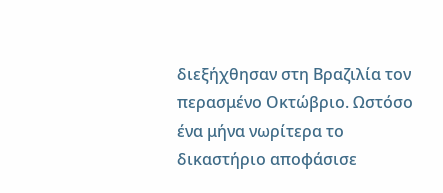διεξήχθησαν στη Βραζιλία τον περασμένο Οκτώβριο. Ωστόσο ένα μήνα νωρίτερα το δικαστήριο αποφάσισε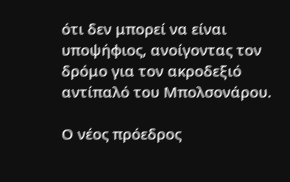ότι δεν μπορεί να είναι υποψήφιος, ανοίγοντας τον δρόμο για τον ακροδεξιό αντίπαλό του Μπολσονάρου.

Ο νέος πρόεδρος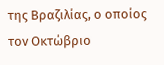της Βραζιλίας, ο οποίος τον Οκτώβριο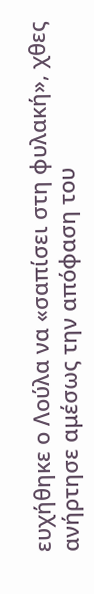ευχήθηκε ο Λούλα να «σαπίσει στη φυλακή», χθες ανήρτησε αμέσως την απόφαση του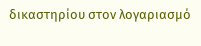δικαστηρίου στον λογαριασμό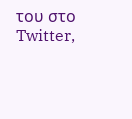του στο Twitter,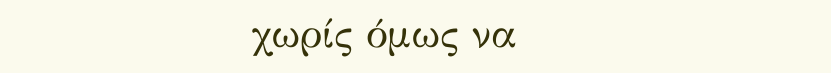χωρίς όμως να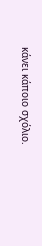κάνει κάποιο σχόλιο.